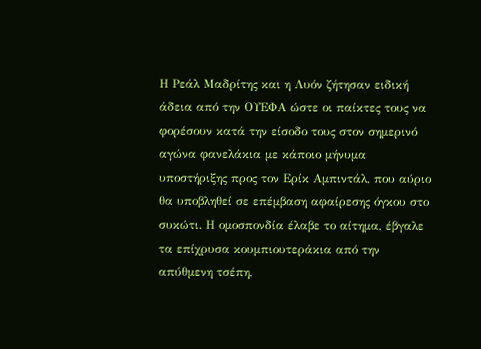Η Ρεάλ Μαδρίτης και η Λυόν ζήτησαν ειδική άδεια από την ΟΥΕΦΑ ώστε οι παίκτες τους να φορέσουν κατά την είσοδο τους στον σημερινό αγώνα φανελάκια με κάποιο μήνυμα υποστήριξης προς τον Ερίκ Αμπιντάλ, που αύριο θα υποβληθεί σε επέμβαση αφαίρεσης όγκου στο συκώτι. Η ομοσπονδία έλαβε το αίτημα, έβγαλε τα επίχρυσα κουμπιουτεράκια από την απύθμενη τσέπη,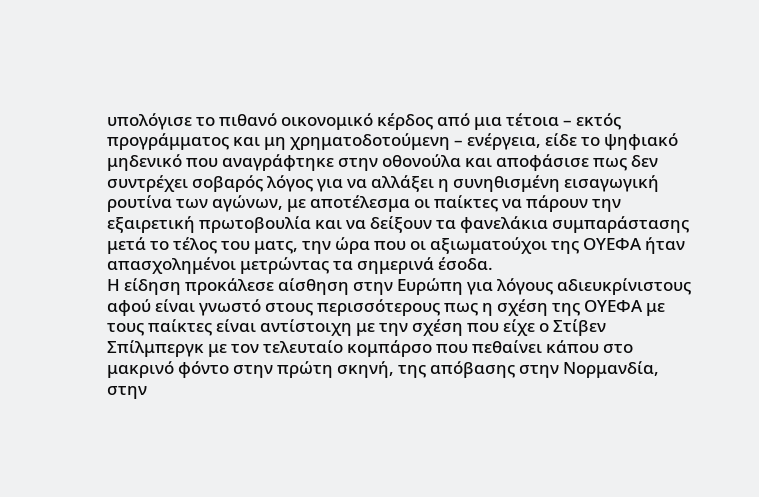υπολόγισε το πιθανό οικονομικό κέρδος από μια τέτοια – εκτός προγράμματος και μη χρηματοδοτούμενη – ενέργεια, είδε το ψηφιακό μηδενικό που αναγράφτηκε στην οθονούλα και αποφάσισε πως δεν συντρέχει σοβαρός λόγος για να αλλάξει η συνηθισμένη εισαγωγική ρουτίνα των αγώνων, με αποτέλεσμα οι παίκτες να πάρουν την εξαιρετική πρωτοβουλία και να δείξουν τα φανελάκια συμπαράστασης μετά το τέλος του ματς, την ώρα που οι αξιωματούχοι της ΟΥΕΦΑ ήταν απασχολημένοι μετρώντας τα σημερινά έσοδα.
Η είδηση προκάλεσε αίσθηση στην Ευρώπη για λόγους αδιευκρίνιστους αφού είναι γνωστό στους περισσότερους πως η σχέση της ΟΥΕΦΑ με τους παίκτες είναι αντίστοιχη με την σχέση που είχε ο Στίβεν Σπίλμπεργκ με τον τελευταίο κομπάρσο που πεθαίνει κάπου στο μακρινό φόντο στην πρώτη σκηνή, της απόβασης στην Νορμανδία, στην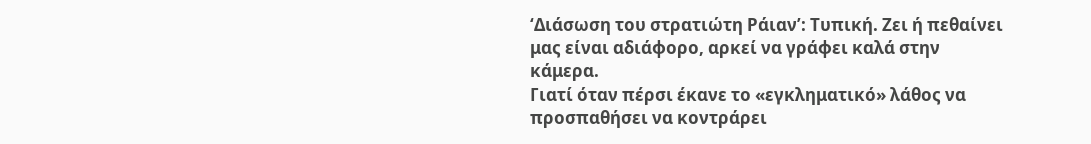‘Διάσωση του στρατιώτη Ράιαν’: Τυπική. Ζει ή πεθαίνει μας είναι αδιάφορο, αρκεί να γράφει καλά στην κάμερα.
Γιατί όταν πέρσι έκανε το «εγκληματικό» λάθος να προσπαθήσει να κοντράρει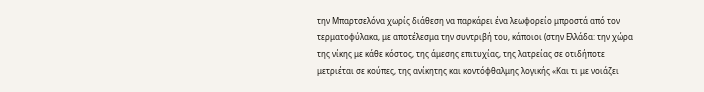την Μπαρτσελόνα χωρίς διάθεση να παρκάρει ένα λεωφορείο μπροστά από τον τερματοφύλακα, με αποτέλεσμα την συντριβή του, κάποιοι (στην Ελλάδα: την χώρα της νίκης με κάθε κόστος, της άμεσης επιτυχίας, της λατρείας σε οτιδήποτε μετριέται σε κούπες, της ανίκητης και κοντόφθαλμης λογικής «Και τι με νοιάζει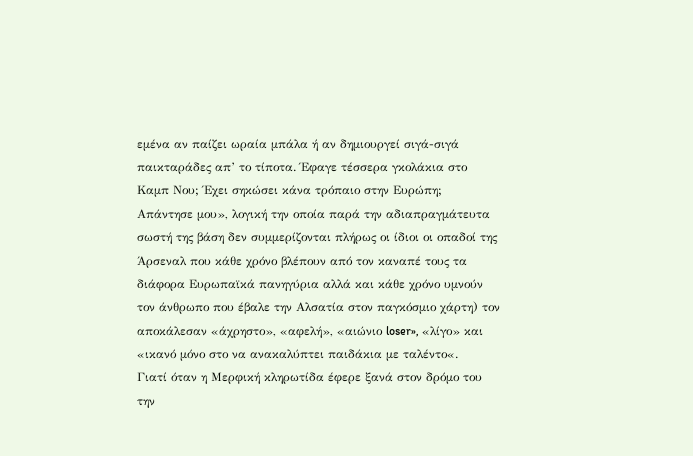εμένα αν παίζει ωραία μπάλα ή αν δημιουργεί σιγά-σιγά παικταράδες απ’ το τίποτα. Έφαγε τέσσερα γκολάκια στο Καμπ Νου; Έχει σηκώσει κάνα τρόπαιο στην Ευρώπη; Απάντησε μου», λογική την οποία παρά την αδιαπραγμάτευτα σωστή της βάση δεν συμμερίζονται πλήρως οι ίδιοι οι οπαδοί της Άρσεναλ που κάθε χρόνο βλέπουν από τον καναπέ τους τα διάφορα Ευρωπαϊκά πανηγύρια αλλά και κάθε χρόνο υμνούν τον άνθρωπο που έβαλε την Αλσατία στον παγκόσμιο χάρτη) τον αποκάλεσαν «άχρηστο», «αφελή», «αιώνιο loser», «λίγο» και «ικανό μόνο στο να ανακαλύπτει παιδάκια με ταλέντο«.
Γιατί όταν η Μερφική κληρωτίδα έφερε ξανά στον δρόμο του την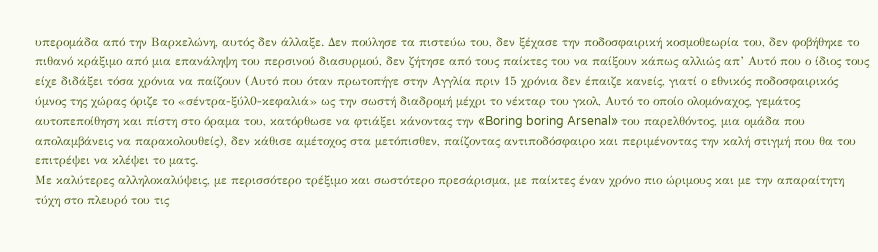υπερομάδα από την Βαρκελώνη, αυτός δεν άλλαξε. Δεν πούλησε τα πιστεύω του, δεν ξέχασε την ποδοσφαιρική κοσμοθεωρία του, δεν φοβήθηκε το πιθανό κράξιμο από μια επανάληψη του περσινού διασυρμού, δεν ζήτησε από τους παίκτες του να παίξουν κάπως αλλιώς απ’ Αυτό που ο ίδιος τους είχε διδάξει τόσα χρόνια να παίζουν (Αυτό που όταν πρωτοπήγε στην Αγγλία πριν 15 χρόνια δεν έπαιζε κανείς, γιατί ο εθνικός ποδοσφαιρικός ύμνος της χώρας όριζε το «σέντρα-ξύλ0-κεφαλιά» ως την σωστή διαδρομή μέχρι το νέκταρ του γκολ, Αυτό το οποίο ολομόναχος, γεμάτος αυτοπεποίθηση και πίστη στο όραμα του, κατόρθωσε να φτιάξει κάνοντας την «Boring boring Arsenal» του παρελθόντος, μια ομάδα που απολαμβάνεις να παρακολουθείς), δεν κάθισε αμέτοχος στα μετόπισθεν, παίζοντας αντιποδόσφαιρο και περιμένοντας την καλή στιγμή που θα του επιτρέψει να κλέψει το ματς.
Με καλύτερες αλληλοκαλύψεις, με περισσότερο τρέξιμο και σωστότερο πρεσάρισμα, με παίκτες έναν χρόνο πιο ώριμους και με την απαραίτητη τύχη στο πλευρό του τις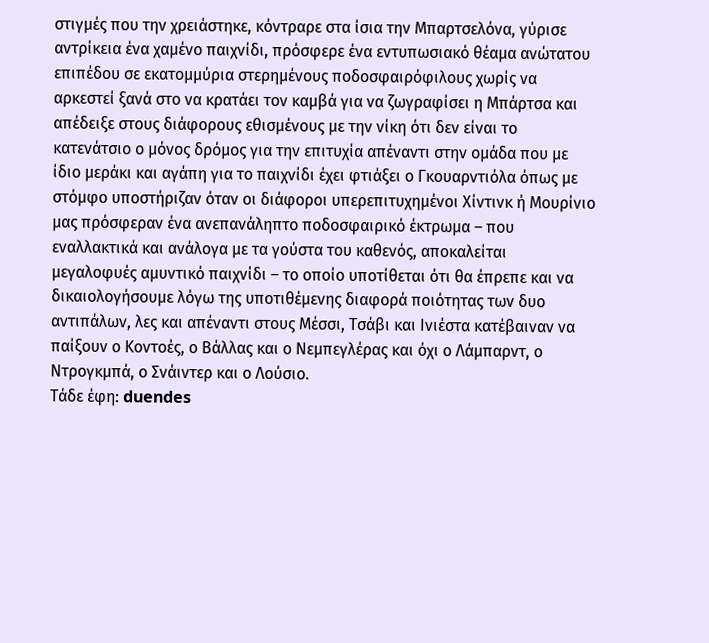στιγμές που την χρειάστηκε, κόντραρε στα ίσια την Μπαρτσελόνα, γύρισε αντρίκεια ένα χαμένο παιχνίδι, πρόσφερε ένα εντυπωσιακό θέαμα ανώτατου επιπέδου σε εκατομμύρια στερημένους ποδοσφαιρόφιλους χωρίς να αρκεστεί ξανά στο να κρατάει τον καμβά για να ζωγραφίσει η Μπάρτσα και απέδειξε στους διάφορους εθισμένους με την νίκη ότι δεν είναι το κατενάτσιο ο μόνος δρόμος για την επιτυχία απέναντι στην ομάδα που με ίδιο μεράκι και αγάπη για το παιχνίδι έχει φτιάξει ο Γκουαρντιόλα όπως με στόμφο υποστήριζαν όταν οι διάφοροι υπερεπιτυχημένοι Χίντινκ ή Μουρίνιο μας πρόσφεραν ένα ανεπανάληπτο ποδοσφαιρικό έκτρωμα – που εναλλακτικά και ανάλογα με τα γούστα του καθενός, αποκαλείται μεγαλοφυές αμυντικό παιχνίδι – το οποίο υποτίθεται ότι θα έπρεπε και να δικαιολογήσουμε λόγω της υποτιθέμενης διαφορά ποιότητας των δυο αντιπάλων, λες και απέναντι στους Μέσσι, Τσάβι και Ινιέστα κατέβαιναν να παίξουν ο Κοντοές, ο Βάλλας και ο Νεμπεγλέρας και όχι ο Λάμπαρντ, ο Ντρογκμπά, ο Σνάιντερ και ο Λούσιο.
Τάδε έφη: duendes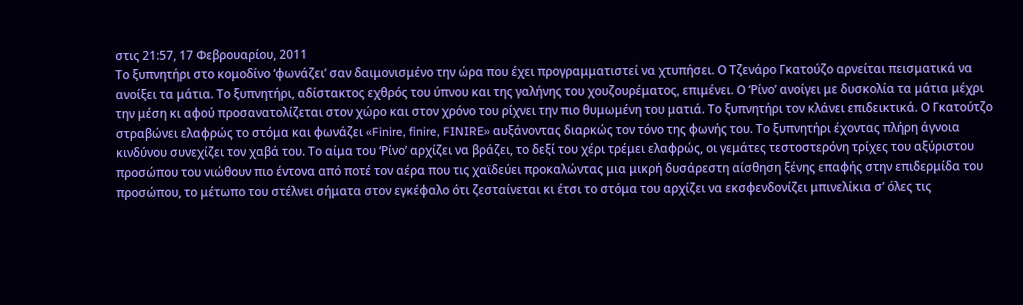στις 21:57, 17 Φεβρουαρίου, 2011
Το ξυπνητήρι στο κομοδίνο ‘φωνάζει’ σαν δαιμονισμένο την ώρα που έχει προγραμματιστεί να χτυπήσει. Ο Τζενάρο Γκατούζο αρνείται πεισματικά να ανοίξει τα μάτια. Το ξυπνητήρι, αδίστακτος εχθρός του ύπνου και της γαλήνης του χουζουρέματος, επιμένει. Ο ‘Ρίνο’ ανοίγει με δυσκολία τα μάτια μέχρι την μέση κι αφού προσανατολίζεται στον χώρο και στον χρόνο του ρίχνει την πιο θυμωμένη του ματιά. Το ξυπνητήρι τον κλάνει επιδεικτικά. Ο Γκατούτζο στραβώνει ελαφρώς το στόμα και φωνάζει «Finire, finire, FINIRE» αυξάνοντας διαρκώς τον τόνο της φωνής του. Το ξυπνητήρι έχοντας πλήρη άγνοια κινδύνου συνεχίζει τον χαβά του. Το αίμα του ‘Ρίνο’ αρχίζει να βράζει, το δεξί του χέρι τρέμει ελαφρώς, οι γεμάτες τεστοστερόνη τρίχες του αξύριστου προσώπου του νιώθουν πιο έντονα από ποτέ τον αέρα που τις χαϊδεύει προκαλώντας μια μικρή δυσάρεστη αίσθηση ξένης επαφής στην επιδερμίδα του προσώπου, το μέτωπο του στέλνει σήματα στον εγκέφαλο ότι ζεσταίνεται κι έτσι το στόμα του αρχίζει να εκσφενδονίζει μπινελίκια σ’ όλες τις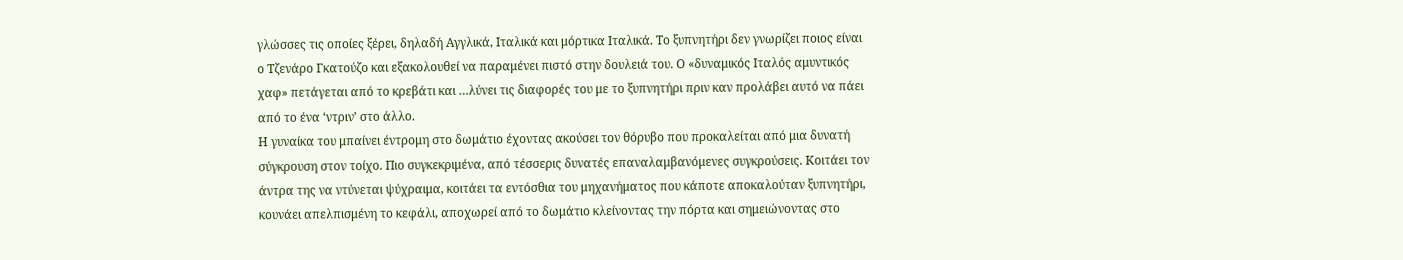γλώσσες τις οποίες ξέρει, δηλαδή Αγγλικά, Ιταλικά και μόρτικα Ιταλικά. Το ξυπνητήρι δεν γνωρίζει ποιος είναι ο Τζενάρο Γκατούζο και εξακολουθεί να παραμένει πιστό στην δουλειά του. Ο «δυναμικός Ιταλός αμυντικός χαφ» πετάγεται από το κρεβάτι και …λύνει τις διαφορές του με το ξυπνητήρι πριν καν προλάβει αυτό να πάει από το ένα ‘ντριν’ στο άλλο.
Η γυναίκα του μπαίνει έντρομη στο δωμάτιο έχοντας ακούσει τον θόρυβο που προκαλείται από μια δυνατή σύγκρουση στον τοίχο. Πιο συγκεκριμένα, από τέσσερις δυνατές επαναλαμβανόμενες συγκρούσεις. Κοιτάει τον άντρα της να ντύνεται ψύχραιμα, κοιτάει τα εντόσθια του μηχανήματος που κάποτε αποκαλούταν ξυπνητήρι, κουνάει απελπισμένη το κεφάλι, αποχωρεί από το δωμάτιο κλείνοντας την πόρτα και σημειώνοντας στο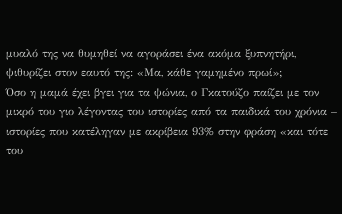μυαλό της να θυμηθεί να αγοράσει ένα ακόμα ξυπνητήρι, ψιθυρίζει στον εαυτό της: «Μα, κάθε γαμημένο πρωί»;
Όσο η μαμά έχει βγει για τα ψώνια, ο Γκατούζο παίζει με τον μικρό του γιο λέγοντας του ιστορίες από τα παιδικά του χρόνια – ιστορίες που κατέληγαν με ακρίβεια 93% στην φράση «και τότε του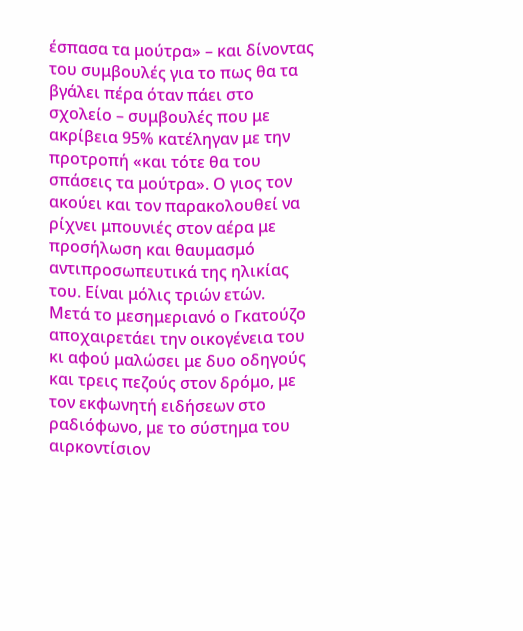έσπασα τα μούτρα» – και δίνοντας του συμβουλές για το πως θα τα βγάλει πέρα όταν πάει στο σχολείο – συμβουλές που με ακρίβεια 95% κατέληγαν με την προτροπή «και τότε θα του σπάσεις τα μούτρα». Ο γιος τον ακούει και τον παρακολουθεί να ρίχνει μπουνιές στον αέρα με προσήλωση και θαυμασμό αντιπροσωπευτικά της ηλικίας του. Είναι μόλις τριών ετών.
Μετά το μεσημεριανό ο Γκατούζο αποχαιρετάει την οικογένεια του κι αφού μαλώσει με δυο οδηγούς και τρεις πεζούς στον δρόμο, με τον εκφωνητή ειδήσεων στο ραδιόφωνο, με το σύστημα του αιρκοντίσιον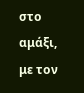στο αμάξι, με τον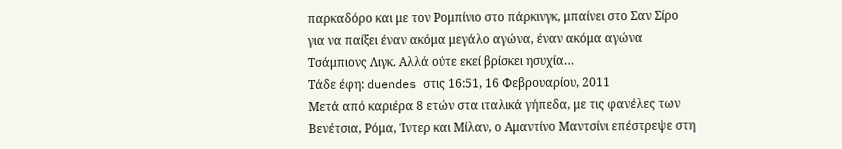παρκαδόρο και με τον Ρομπίνιο στο πάρκινγκ, μπαίνει στο Σαν Σίρο για να παίξει έναν ακόμα μεγάλο αγώνα, έναν ακόμα αγώνα Τσάμπιονς Λιγκ. Αλλά ούτε εκεί βρίσκει ησυχία…
Τάδε έφη: duendes στις 16:51, 16 Φεβρουαρίου, 2011
Μετά από καριέρα 8 ετών στα ιταλικά γήπεδα, με τις φανέλες των Βενέτσια, Ρόμα, Ίντερ και Μίλαν, ο Αμαντίνο Μαντσίνι επέστρεψε στη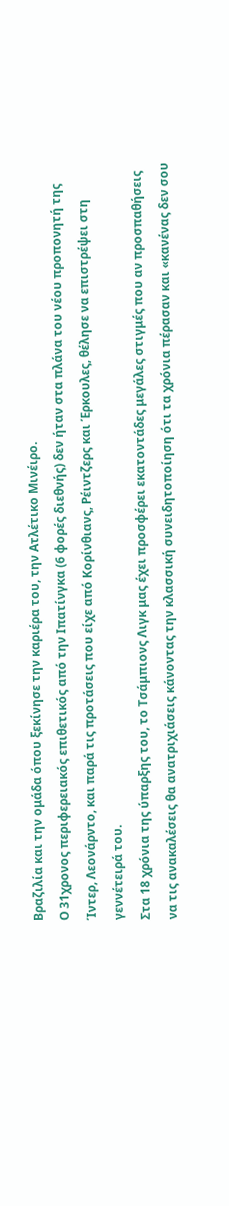Βραζιλία και την ομάδα όπου ξεκίνησε την καριέρα του, την Ατλέτικο Μινέιρο.
Ο 31χρονος περιφερειακός επιθετικός από την Ιπατίνγκα (6 φορές διεθνής) δεν ήταν στα πλάνα του νέου προπονητή της Ίντερ, Λεονάρντο, και παρά τις προτάσεις που είχε από Κορίνθιανς, Ρέιντζερς και Έρκουλες, θέλησε να επιστρέψει στη γεννέτειρά του.
Στα 18 χρόνια της ύπαρξης του, το Τσάμπιονς Λιγκ μας έχει προσφέρει εκατοντάδες μεγάλες στιγμές που αν προσπαθήσεις να τις ανακαλέσεις θα ανατριχιάσεις κάνοντας την κλασσική συνειδητοποίηση ότι τα χρόνια πέρασαν και «κανένας δεν σου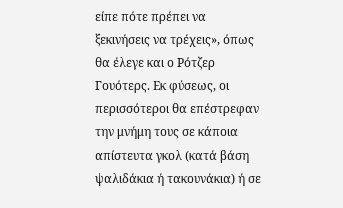είπε πότε πρέπει να ξεκινήσεις να τρέχεις», όπως θα έλεγε και ο Ρότζερ Γουότερς. Εκ φύσεως, οι περισσότεροι θα επέστρεφαν την μνήμη τους σε κάποια απίστευτα γκολ (κατά βάση ψαλιδάκια ή τακουνάκια) ή σε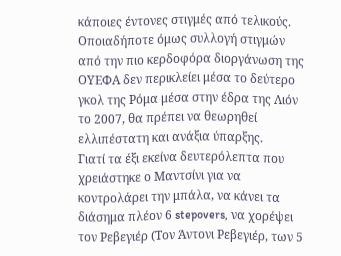κάποιες έντονες στιγμές από τελικούς. Οποιαδήποτε όμως συλλογή στιγμών από την πιο κερδοφόρα διοργάνωση της ΟΥΕΦΑ δεν περικλείει μέσα το δεύτερο γκολ της Ρόμα μέσα στην έδρα της Λιόν το 2007, θα πρέπει να θεωρηθεί ελλιπέστατη και ανάξια ύπαρξης.
Γιατί τα έξι εκείνα δευτερόλεπτα που χρειάστηκε ο Μαντσίνι για να κοντρολάρει την μπάλα, να κάνει τα διάσημα πλέον 6 stepovers, να χορέψει τον Ρεβεγιέρ (Τον Άντονι Ρεβεγιέρ, των 5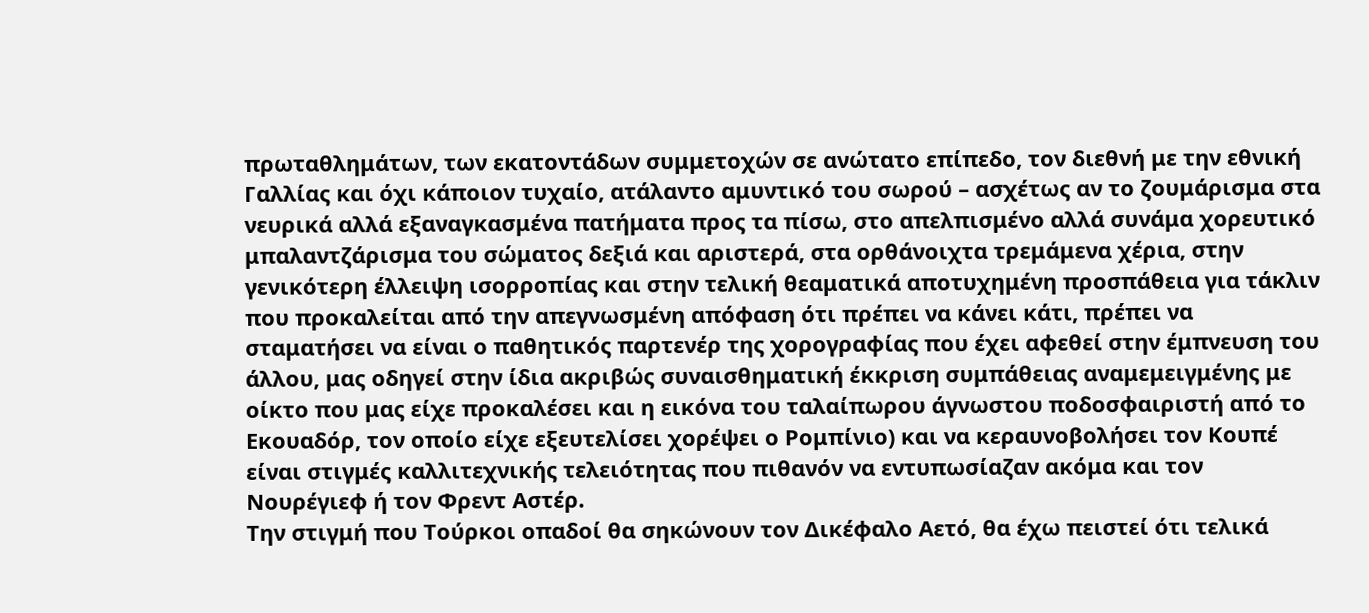πρωταθλημάτων, των εκατοντάδων συμμετοχών σε ανώτατο επίπεδο, τον διεθνή με την εθνική Γαλλίας και όχι κάποιον τυχαίο, ατάλαντο αμυντικό του σωρού – ασχέτως αν το ζουμάρισμα στα νευρικά αλλά εξαναγκασμένα πατήματα προς τα πίσω, στο απελπισμένο αλλά συνάμα χορευτικό μπαλαντζάρισμα του σώματος δεξιά και αριστερά, στα ορθάνοιχτα τρεμάμενα χέρια, στην γενικότερη έλλειψη ισορροπίας και στην τελική θεαματικά αποτυχημένη προσπάθεια για τάκλιν που προκαλείται από την απεγνωσμένη απόφαση ότι πρέπει να κάνει κάτι, πρέπει να σταματήσει να είναι ο παθητικός παρτενέρ της χορογραφίας που έχει αφεθεί στην έμπνευση του άλλου, μας οδηγεί στην ίδια ακριβώς συναισθηματική έκκριση συμπάθειας αναμεμειγμένης με οίκτο που μας είχε προκαλέσει και η εικόνα του ταλαίπωρου άγνωστου ποδοσφαιριστή από το Εκουαδόρ, τον οποίο είχε εξευτελίσει χορέψει ο Ρομπίνιο) και να κεραυνοβολήσει τον Κουπέ είναι στιγμές καλλιτεχνικής τελειότητας που πιθανόν να εντυπωσίαζαν ακόμα και τον Νουρέγιεφ ή τον Φρεντ Αστέρ.
Την στιγμή που Τούρκοι οπαδοί θα σηκώνουν τον Δικέφαλο Αετό, θα έχω πειστεί ότι τελικά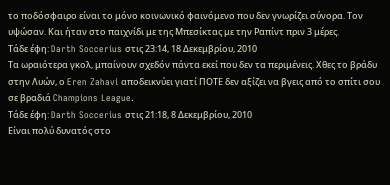το ποδόσφαιρο είναι το μόνο κοινωνικό φαινόμενο που δεν γνωρίζει σύνορα. Τον υψώσαν. Και ήταν στο παιχνίδι με της Μπεσίκτας με την Ραπίντ πριν 3 μέρες.
Τάδε έφη: Darth Soccerius στις 23:14, 18 Δεκεμβρίου, 2010
Τα ωραιότερα γκολ, μπαίνουν σχεδόν πάντα εκεί που δεν τα περιμένεις. Χθες το βράδυ στην Λυών, ο Eren Zahavi αποδεικνύει γιατί ΠΟΤΕ δεν αξίζει να βγεις από το σπίτι σου σε βραδιά Champions League.
Τάδε έφη: Darth Soccerius στις 21:18, 8 Δεκεμβρίου, 2010
Είναι πολύ δυνατός στο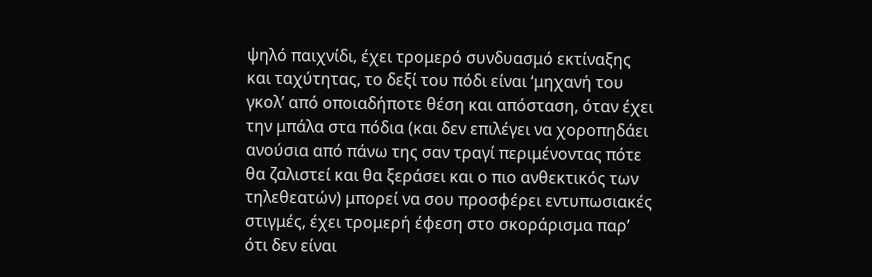ψηλό παιχνίδι, έχει τρομερό συνδυασμό εκτίναξης και ταχύτητας, το δεξί του πόδι είναι ‘μηχανή του γκολ’ από οποιαδήποτε θέση και απόσταση, όταν έχει την μπάλα στα πόδια (και δεν επιλέγει να χοροπηδάει ανούσια από πάνω της σαν τραγί περιμένοντας πότε θα ζαλιστεί και θα ξεράσει και ο πιο ανθεκτικός των τηλεθεατών) μπορεί να σου προσφέρει εντυπωσιακές στιγμές, έχει τρομερή έφεση στο σκοράρισμα παρ’ ότι δεν είναι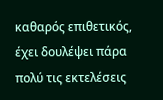καθαρός επιθετικός, έχει δουλέψει πάρα πολύ τις εκτελέσεις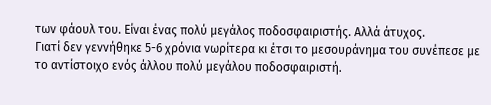των φάουλ του. Είναι ένας πολύ μεγάλος ποδοσφαιριστής. Αλλά άτυχος.
Γιατί δεν γεννήθηκε 5-6 χρόνια νωρίτερα κι έτσι το μεσουράνημα του συνέπεσε με το αντίστοιχο ενός άλλου πολύ μεγάλου ποδοσφαιριστή.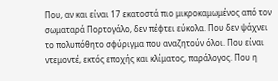Που, αν και είναι 17 εκατοστά πιο μικροκαμωμένος από τον σωματαρά Πορτογάλο, δεν πέφτει εύκολα. Που δεν ψάχνει το πολυπόθητο σφύριγμα που αναζητούν όλοι. Που είναι ντεμοντέ, εκτός εποχής και κλίματος, παράλογος. Που η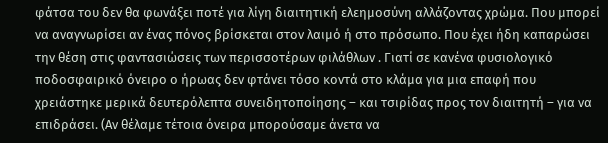φάτσα του δεν θα φωνάξει ποτέ για λίγη διαιτητική ελεημοσύνη αλλάζοντας χρώμα. Που μπορεί να αναγνωρίσει αν ένας πόνος βρίσκεται στον λαιμό ή στο πρόσωπο. Που έχει ήδη καπαρώσει την θέση στις φαντασιώσεις των περισσοτέρων φιλάθλων . Γιατί σε κανένα φυσιολογικό ποδοσφαιρικό όνειρο ο ήρωας δεν φτάνει τόσο κοντά στο κλάμα για μια επαφή που χρειάστηκε μερικά δευτερόλεπτα συνειδητοποίησης – και τσιρίδας προς τον διαιτητή – για να επιδράσει. (Αν θέλαμε τέτοια όνειρα μπορούσαμε άνετα να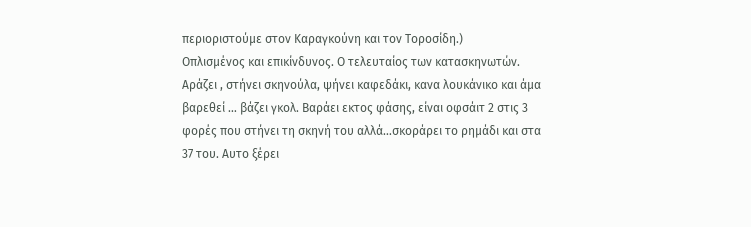περιοριστούμε στον Καραγκούνη και τον Τοροσίδη.)
Οπλισμένος και επικίνδυνος. Ο τελευταίος των κατασκηνωτών. Αράζει , στήνει σκηνούλα, ψήνει καφεδάκι, κανα λουκάνικο και άμα βαρεθεί … βάζει γκολ. Βαράει εκτος φάσης, είναι οφσάιτ 2 στις 3 φορές που στήνει τη σκηνή του αλλά…σκοράρει το ρημάδι και στα 37 του. Αυτο ξέρει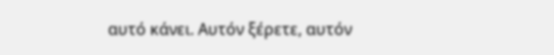αυτό κάνει. Αυτόν ξέρετε, αυτόν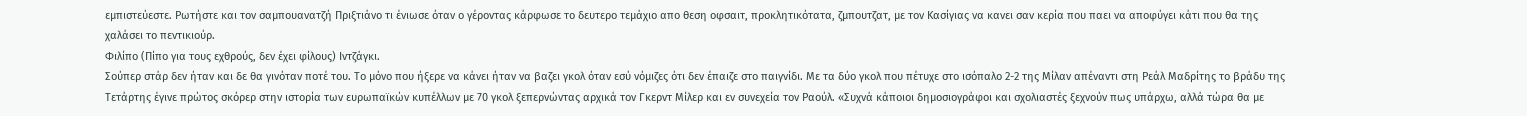εμπιστεύεστε. Ρωτήστε και τον σαμπουανατζή Πριξτιάνο τι ένιωσε όταν ο γέροντας κάρφωσε το δευτερο τεμάχιο απο θεση οφσαιτ, προκλητικότατα, ζμπουτζατ, με τον Κασίγιας να κανει σαν κερία που παει να αποφύγει κάτι που θα της χαλάσει το πεντικιούρ.
Φιλίπο (Πίπο για τους εχθρούς, δεν έχει φίλους) Ιντζάγκι.
Σούπερ στάρ δεν ήταν και δε θα γινόταν ποτέ του. Το μόνο που ήξερε να κάνει ήταν να βαζει γκολ όταν εσύ νόμιζες ότι δεν έπαιζε στο παιγνίδι. Με τα δύο γκολ που πέτυχε στο ισόπαλο 2-2 της Μίλαν απέναντι στη Ρεάλ Μαδρίτης το βράδυ της Τετάρτης έγινε πρώτος σκόρερ στην ιστορία των ευρωπαϊκών κυπέλλων με 70 γκολ ξεπερνώντας αρχικά τον Γκερντ Μίλερ και εν συνεχεία τον Ραούλ. «Συχνά κάποιοι δημοσιογράφοι και σχολιαστές ξεχνούν πως υπάρχω, αλλά τώρα θα με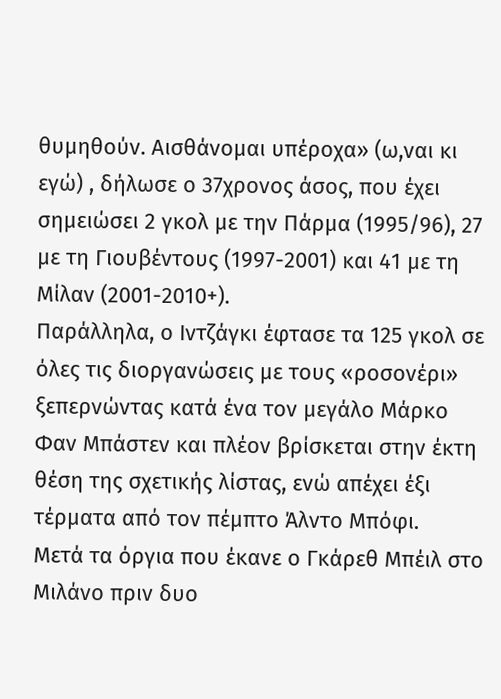θυμηθούν. Αισθάνομαι υπέροχα» (ω,ναι κι εγώ) , δήλωσε ο 37χρονος άσος, που έχει σημειώσει 2 γκολ με την Πάρμα (1995/96), 27 με τη Γιουβέντους (1997-2001) και 41 με τη Μίλαν (2001-2010+).
Παράλληλα, ο Ιντζάγκι έφτασε τα 125 γκολ σε όλες τις διοργανώσεις με τους «ροσονέρι» ξεπερνώντας κατά ένα τον μεγάλο Μάρκο Φαν Μπάστεν και πλέον βρίσκεται στην έκτη θέση της σχετικής λίστας, ενώ απέχει έξι τέρματα από τον πέμπτο Άλντο Μπόφι.
Μετά τα όργια που έκανε ο Γκάρεθ Μπέιλ στο Μιλάνο πριν δυο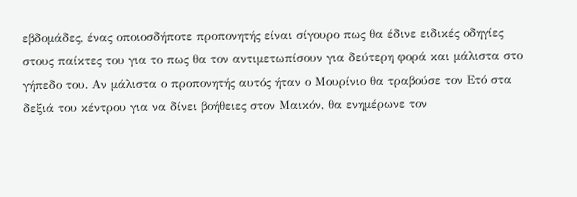εβδομάδες, ένας οποιοσδήποτε προπονητής είναι σίγουρο πως θα έδινε ειδικές οδηγίες στους παίκτες του για το πως θα τον αντιμετωπίσουν για δεύτερη φορά και μάλιστα στο γήπεδο του. Αν μάλιστα ο προπονητής αυτός ήταν ο Μουρίνιο θα τραβούσε τον Ετό στα δεξιά του κέντρου για να δίνει βοήθειες στον Μαικόν, θα ενημέρωνε τον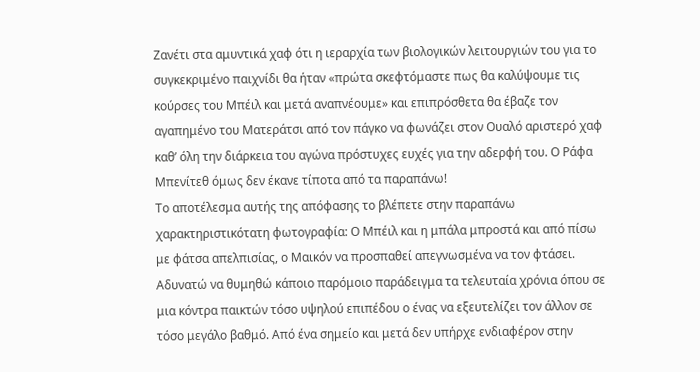Ζανέτι στα αμυντικά χαφ ότι η ιεραρχία των βιολογικών λειτουργιών του για το συγκεκριμένο παιχνίδι θα ήταν «πρώτα σκεφτόμαστε πως θα καλύψουμε τις κούρσες του Μπέιλ και μετά αναπνέουμε» και επιπρόσθετα θα έβαζε τον αγαπημένο του Ματεράτσι από τον πάγκο να φωνάζει στον Ουαλό αριστερό χαφ καθ’ όλη την διάρκεια του αγώνα πρόστυχες ευχές για την αδερφή του. Ο Ράφα Μπενίτεθ όμως δεν έκανε τίποτα από τα παραπάνω!
Το αποτέλεσμα αυτής της απόφασης το βλέπετε στην παραπάνω χαρακτηριστικότατη φωτογραφία: Ο Μπέιλ και η μπάλα μπροστά και από πίσω με φάτσα απελπισίας, ο Μαικόν να προσπαθεί απεγνωσμένα να τον φτάσει. Αδυνατώ να θυμηθώ κάποιο παρόμοιο παράδειγμα τα τελευταία χρόνια όπου σε μια κόντρα παικτών τόσο υψηλού επιπέδου ο ένας να εξευτελίζει τον άλλον σε τόσο μεγάλο βαθμό. Από ένα σημείο και μετά δεν υπήρχε ενδιαφέρον στην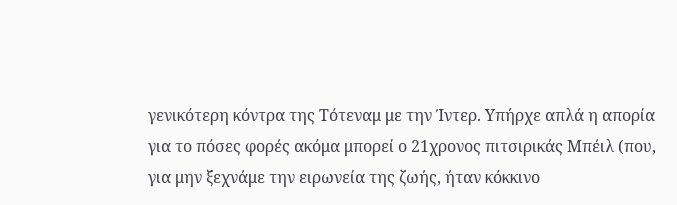γενικότερη κόντρα της Τότεναμ με την Ίντερ. Υπήρχε απλά η απορία για το πόσες φορές ακόμα μπορεί ο 21χρονος πιτσιρικάς Μπέιλ (που, για μην ξεχνάμε την ειρωνεία της ζωής, ήταν κόκκινο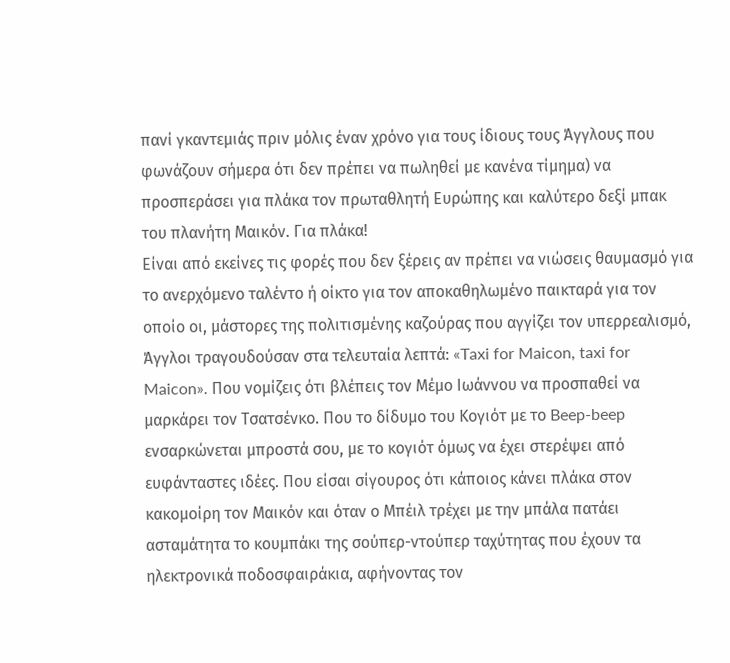πανί γκαντεμιάς πριν μόλις έναν χρόνο για τους ίδιους τους Άγγλους που φωνάζουν σήμερα ότι δεν πρέπει να πωληθεί με κανένα τίμημα) να προσπεράσει για πλάκα τον πρωταθλητή Ευρώπης και καλύτερο δεξί μπακ του πλανήτη Μαικόν. Για πλάκα!
Είναι από εκείνες τις φορές που δεν ξέρεις αν πρέπει να νιώσεις θαυμασμό για το ανερχόμενο ταλέντο ή οίκτο για τον αποκαθηλωμένο παικταρά για τον οποίο οι, μάστορες της πολιτισμένης καζούρας που αγγίζει τον υπερρεαλισμό, Άγγλοι τραγουδούσαν στα τελευταία λεπτά: «Taxi for Maicon, taxi for Maicon». Που νομίζεις ότι βλέπεις τον Μέμο Ιωάννου να προσπαθεί να μαρκάρει τον Τσατσένκο. Που το δίδυμο του Κογιότ με το Beep-beep ενσαρκώνεται μπροστά σου, με το κογιότ όμως να έχει στερέψει από ευφάνταστες ιδέες. Που είσαι σίγουρος ότι κάποιος κάνει πλάκα στον κακομοίρη τον Μαικόν και όταν ο Μπέιλ τρέχει με την μπάλα πατάει ασταμάτητα το κουμπάκι της σούπερ-ντούπερ ταχύτητας που έχουν τα ηλεκτρονικά ποδοσφαιράκια, αφήνοντας τον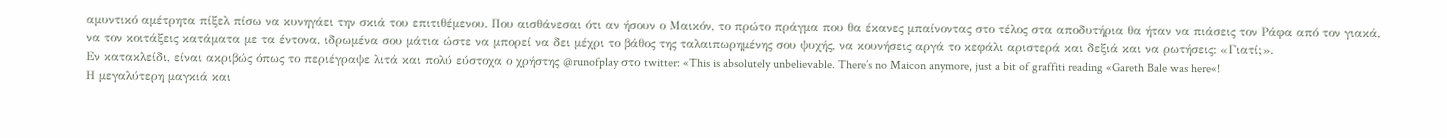αμυντικό αμέτρητα πίξελ πίσω να κυνηγάει την σκιά του επιτιθέμενου. Που αισθάνεσαι ότι αν ήσουν ο Μαικόν, το πρώτο πράγμα που θα έκανες μπαίνοντας στο τέλος στα αποδυτήρια θα ήταν να πιάσεις τον Ράφα από τον γιακά, να τον κοιτάξεις κατάματα με τα έντονα, ιδρωμένα σου μάτια ώστε να μπορεί να δει μέχρι το βάθος της ταλαιπωρημένης σου ψυχής, να κουνήσεις αργά το κεφάλι αριστερά και δεξιά και να ρωτήσεις: «Γιατί;».
Εν κατακλείδι, είναι ακριβώς όπως το περιέγραψε λιτά και πολύ εύστοχα ο χρήστης @runofplay στο twitter: «This is absolutely unbelievable. There’s no Maicon anymore, just a bit of graffiti reading «Gareth Bale was here«!
Η μεγαλύτερη μαγκιά και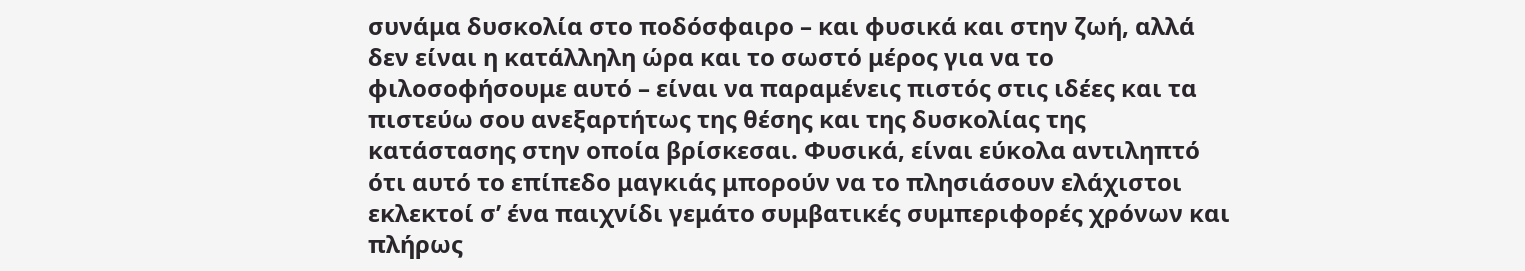συνάμα δυσκολία στο ποδόσφαιρο – και φυσικά και στην ζωή, αλλά δεν είναι η κατάλληλη ώρα και το σωστό μέρος για να το φιλοσοφήσουμε αυτό – είναι να παραμένεις πιστός στις ιδέες και τα πιστεύω σου ανεξαρτήτως της θέσης και της δυσκολίας της κατάστασης στην οποία βρίσκεσαι. Φυσικά, είναι εύκολα αντιληπτό ότι αυτό το επίπεδο μαγκιάς μπορούν να το πλησιάσουν ελάχιστοι εκλεκτοί σ’ ένα παιχνίδι γεμάτο συμβατικές συμπεριφορές χρόνων και πλήρως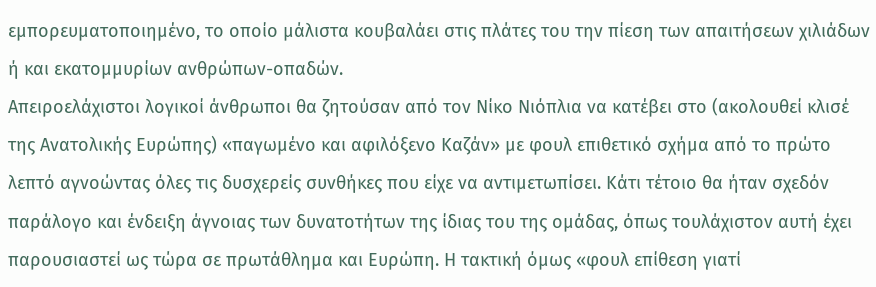εμπορευματοποιημένο, το οποίο μάλιστα κουβαλάει στις πλάτες του την πίεση των απαιτήσεων χιλιάδων ή και εκατομμυρίων ανθρώπων-οπαδών.
Απειροελάχιστοι λογικοί άνθρωποι θα ζητούσαν από τον Νίκο Νιόπλια να κατέβει στο (ακολουθεί κλισέ της Ανατολικής Ευρώπης) «παγωμένο και αφιλόξενο Καζάν» με φουλ επιθετικό σχήμα από το πρώτο λεπτό αγνοώντας όλες τις δυσχερείς συνθήκες που είχε να αντιμετωπίσει. Κάτι τέτοιο θα ήταν σχεδόν παράλογο και ένδειξη άγνοιας των δυνατοτήτων της ίδιας του της ομάδας, όπως τουλάχιστον αυτή έχει παρουσιαστεί ως τώρα σε πρωτάθλημα και Ευρώπη. Η τακτική όμως «φουλ επίθεση γιατί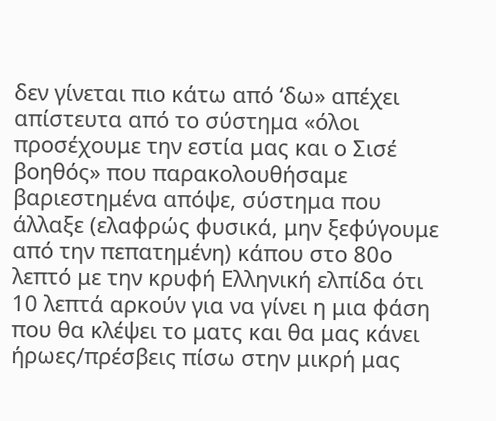δεν γίνεται πιο κάτω από ‘δω» απέχει απίστευτα από το σύστημα «όλοι προσέχουμε την εστία μας και ο Σισέ βοηθός» που παρακολουθήσαμε βαριεστημένα απόψε, σύστημα που άλλαξε (ελαφρώς φυσικά, μην ξεφύγουμε από την πεπατημένη) κάπου στο 80ο λεπτό με την κρυφή Ελληνική ελπίδα ότι 10 λεπτά αρκούν για να γίνει η μια φάση που θα κλέψει το ματς και θα μας κάνει ήρωες/πρέσβεις πίσω στην μικρή μας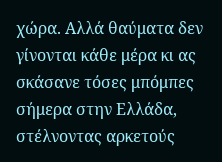χώρα. Αλλά θαύματα δεν γίνονται κάθε μέρα κι ας σκάσανε τόσες μπόμπες σήμερα στην Ελλάδα, στέλνοντας αρκετούς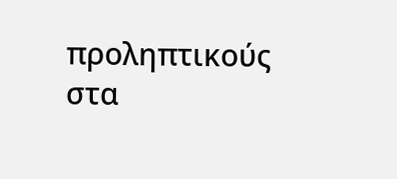προληπτικούς στα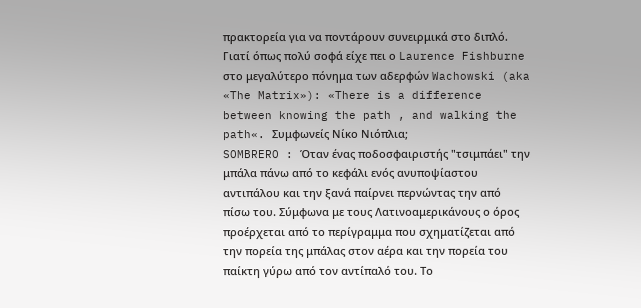πρακτορεία για να ποντάρουν συνειρμικά στο διπλό.
Γιατί όπως πολύ σοφά είχε πει ο Laurence Fishburne στο μεγαλύτερο πόνημα των αδερφών Wachowski (aka «The Matrix»): «There is a difference between knowing the path , and walking the path«. Συμφωνείς Νίκο Νιόπλια;
SOMBRERO : Όταν ένας ποδοσφαιριστής "τσιμπάει" την μπάλα πάνω από το κεφάλι ενός ανυποψίαστου αντιπάλου και την ξανά παίρνει περνώντας την από πίσω του. Σύμφωνα με τους Λατινοαμερικάνους ο όρος προέρχεται από το περίγραμμα που σχηματίζεται από την πορεία της μπάλας στον αέρα και την πορεία του παίκτη γύρω από τον αντίπαλό του. Το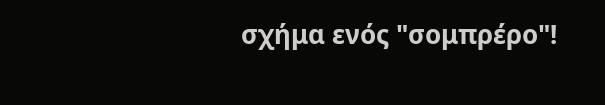σχήμα ενός "σομπρέρο"!